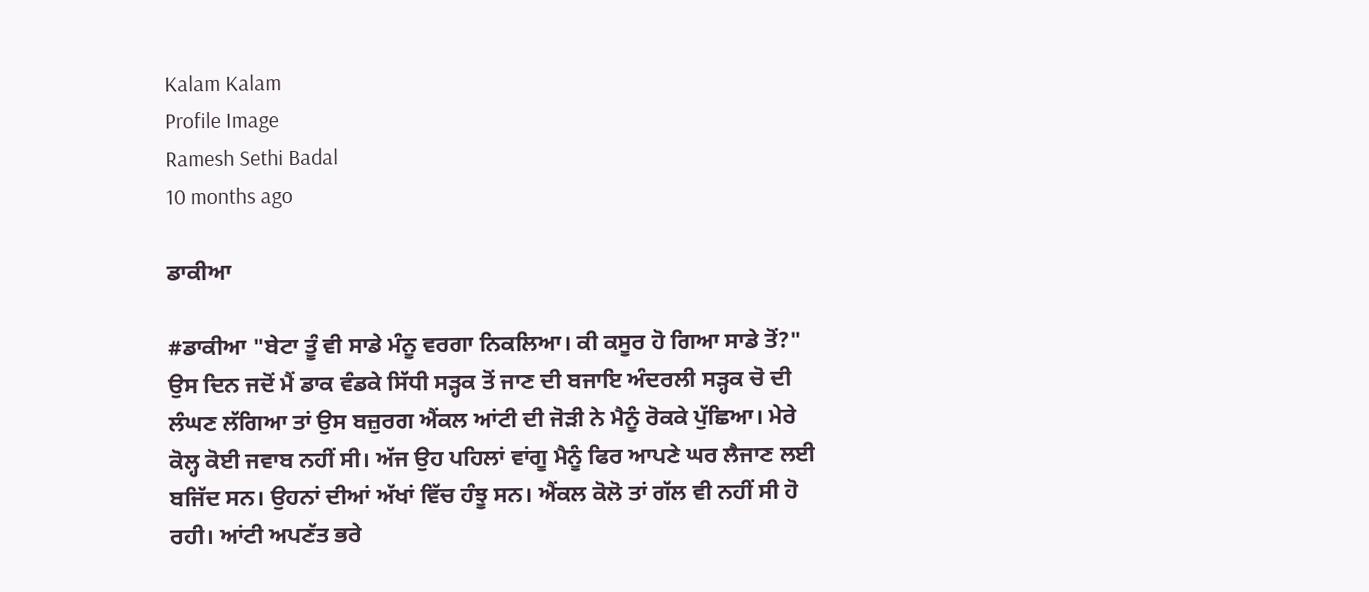Kalam Kalam
Profile Image
Ramesh Sethi Badal
10 months ago

ਡਾਕੀਆ

#ਡਾਕੀਆ "ਬੇਟਾ ਤੂੰ ਵੀ ਸਾਡੇ ਮੰਨੂ ਵਰਗਾ ਨਿਕਲਿਆ। ਕੀ ਕਸੂਰ ਹੋ ਗਿਆ ਸਾਡੇ ਤੋਂ?" ਉਸ ਦਿਨ ਜਦੋਂ ਮੈਂ ਡਾਕ ਵੰਡਕੇ ਸਿੱਧੀ ਸੜ੍ਹਕ ਤੋਂ ਜਾਣ ਦੀ ਬਜਾਇ ਅੰਦਰਲੀ ਸੜ੍ਹਕ ਚੋ ਦੀ ਲੰਘਣ ਲੱਗਿਆ ਤਾਂ ਉਸ ਬਜ਼ੁਰਗ ਐਂਕਲ ਆਂਟੀ ਦੀ ਜੋੜੀ ਨੇ ਮੈਨੂੰ ਰੋਕਕੇ ਪੁੱਛਿਆ। ਮੇਰੇ ਕੋਲ੍ਹ ਕੋਈ ਜਵਾਬ ਨਹੀਂ ਸੀ। ਅੱਜ ਉਹ ਪਹਿਲਾਂ ਵਾਂਗੂ ਮੈਨੂੰ ਫਿਰ ਆਪਣੇ ਘਰ ਲੈਜਾਣ ਲਈ ਬਜਿੱਦ ਸਨ। ਉਹਨਾਂ ਦੀਆਂ ਅੱਖਾਂ ਵਿੱਚ ਹੰਝੂ ਸਨ। ਐਂਕਲ ਕੋਲੋ ਤਾਂ ਗੱਲ ਵੀ ਨਹੀਂ ਸੀ ਹੋ ਰਹੀ। ਆਂਟੀ ਅਪਣੱਤ ਭਰੇ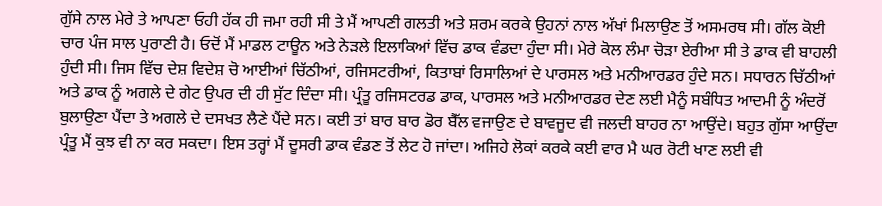ਗੁੱਸੇ ਨਾਲ ਮੇਰੇ ਤੇ ਆਪਣਾ ਓਹੀ ਹੱਕ ਹੀ ਜਮਾ ਰਹੀ ਸੀ ਤੇ ਮੈਂ ਆਪਣੀ ਗਲਤੀ ਅਤੇ ਸ਼ਰਮ ਕਰਕੇ ਉਹਨਾਂ ਨਾਲ ਅੱਖਾਂ ਮਿਲਾਉਣ ਤੋਂ ਅਸਮਰਥ ਸੀ। ਗੱਲ ਕੋਈ ਚਾਰ ਪੰਜ ਸਾਲ ਪੁਰਾਣੀ ਹੈ। ਓਦੋਂ ਮੈਂ ਮਾਡਲ ਟਾਊਨ ਅਤੇ ਨੇੜਲੇ ਇਲਾਕਿਆਂ ਵਿੱਚ ਡਾਕ ਵੰਡਦਾ ਹੁੰਦਾ ਸੀ। ਮੇਰੇ ਕੋਲ ਲੰਮਾ ਚੋੜਾ ਏਰੀਆ ਸੀ ਤੇ ਡਾਕ ਵੀ ਬਾਹਲੀ ਹੁੰਦੀ ਸੀ। ਜਿਸ ਵਿੱਚ ਦੇਸ਼ ਵਿਦੇਸ਼ ਚੋ ਆਈਆਂ ਚਿੱਠੀਆਂ, ਰਜਿਸਟਰੀਆਂ, ਕਿਤਾਬਾਂ ਰਿਸਾਲਿਆਂ ਦੇ ਪਾਰਸਲ ਅਤੇ ਮਨੀਆਰਡਰ ਹੁੰਦੇ ਸਨ। ਸਧਾਰਨ ਚਿੱਠੀਆਂ ਅਤੇ ਡਾਕ ਨੂੰ ਅਗਲੇ ਦੇ ਗੇਟ ਉਪਰ ਦੀ ਹੀ ਸੁੱਟ ਦਿੰਦਾ ਸੀ। ਪ੍ਰੰਤੂ ਰਜਿਸਟਰਡ ਡਾਕ, ਪਾਰਸਲ ਅਤੇ ਮਨੀਆਰਡਰ ਦੇਣ ਲਈ ਮੈਨੂੰ ਸਬੰਧਿਤ ਆਦਮੀ ਨੂੰ ਅੰਦਰੋਂ ਬੁਲਾਉਣਾ ਪੈਂਦਾ ਤੇ ਅਗਲੇ ਦੇ ਦਸਖਤ ਲੈਣੇ ਪੈਂਦੇ ਸਨ। ਕਈ ਤਾਂ ਬਾਰ ਬਾਰ ਡੋਰ ਬੈੱਲ ਵਜਾਉਣ ਦੇ ਬਾਵਜੂਦ ਵੀ ਜਲਦੀ ਬਾਹਰ ਨਾ ਆਉਂਦੇ। ਬਹੁਤ ਗੁੱਸਾ ਆਉਂਦਾ ਪ੍ਰੰਤੂ ਮੈਂ ਕੁਝ ਵੀ ਨਾ ਕਰ ਸਕਦਾ। ਇਸ ਤਰ੍ਹਾਂ ਮੈਂ ਦੂਸਰੀ ਡਾਕ ਵੰਡਣ ਤੋਂ ਲੇਟ ਹੋ ਜਾਂਦਾ। ਅਜਿਹੇ ਲੋਕਾਂ ਕਰਕੇ ਕਈ ਵਾਰ ਮੈ ਘਰ ਰੋਟੀ ਖਾਣ ਲਈ ਵੀ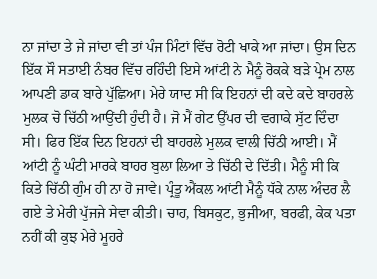ਨਾ ਜਾਂਦਾ ਤੇ ਜੇ ਜਾਂਦਾ ਵੀ ਤਾਂ ਪੰਜ ਮਿੰਟਾਂ ਵਿੱਚ ਰੋਟੀ ਖਾਕੇ ਆ ਜਾਂਦਾ। ਉਸ ਦਿਨ ਇੱਕ ਸੌ ਸਤਾਈ ਨੰਬਰ ਵਿੱਚ ਰਹਿੰਦੀ ਇਸੇ ਆਂਟੀ ਨੇ ਮੈਨੂੰ ਰੋਕਕੇ ਬੜੇ ਪ੍ਰੇਮ ਨਾਲ ਆਪਣੀ ਡਾਕ ਬਾਰੇ ਪੁੱਛਿਆ। ਮੇਰੇ ਯਾਦ ਸੀ ਕਿ ਇਹਨਾਂ ਦੀ ਕਦੇ ਕਦੇ ਬਾਹਰਲੇ ਮੁਲਕ ਚੋ ਚਿੱਠੀ ਆਉਂਦੀ ਹੁੰਦੀ ਹੈ। ਜੋ ਮੈਂ ਗੇਟ ਉੱਪਰ ਦੀ ਵਗਾਕੇ ਸੁੱਟ ਦਿੰਦਾ ਸੀ। ਫਿਰ ਇੱਕ ਦਿਨ ਇਹਨਾਂ ਦੀ ਬਾਹਰਲੇ ਮੁਲਕ ਵਾਲੀ ਚਿੱਠੀ ਆਈ। ਮੈਂ ਆਂਟੀ ਨੂੰ ਘੰਟੀ ਮਾਰਕੇ ਬਾਹਰ ਬੁਲਾ ਲਿਆ ਤੇ ਚਿੱਠੀ ਦੇ ਦਿੱਤੀ। ਮੈਨੂੰ ਸੀ ਕਿ ਕਿਤੇ ਚਿੱਠੀ ਗੁੰਮ ਹੀ ਨਾ ਹੋ ਜਾਵੇ। ਪ੍ਰੰਤੂ ਐਂਕਲ ਆਂਟੀ ਮੈਨੂੰ ਧੱਕੇ ਨਾਲ ਅੰਦਰ ਲੈ ਗਏ ਤੇ ਮੇਰੀ ਪੁੱਜਜੇ ਸੇਵਾ ਕੀਤੀ। ਚਾਹ, ਬਿਸਕੁਟ, ਭੁਜੀਆ, ਬਰਫੀ, ਕੇਕ ਪਤਾ ਨਹੀਂ ਕੀ ਕੁਝ ਮੇਰੇ ਮੂਹਰੇ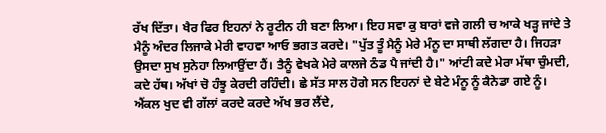ਰੱਖ ਦਿੱਤਾ। ਖੈਰ ਫਿਰ ਇਹਨਾਂ ਨੇ ਰੂਟੀਨ ਹੀ ਬਣਾ ਲਿਆ। ਇਹ ਸਵਾ ਕੁ ਬਾਰਾਂ ਵਜੇ ਗਲੀ ਚ ਆਕੇ ਖੜ੍ਹ ਜਾਂਦੇ ਤੇ ਮੈਨੂੰ ਅੰਦਰ ਲਿਜਾਕੇ ਮੇਰੀ ਵਾਹਵਾ ਆਓ ਭਗਤ ਕਰਦੇ। "ਪੁੱਤ ਤੂੰ ਮੈਨੂੰ ਮੇਰੇ ਮੰਨੂ ਦਾ ਸਾਥੀ ਲੱਗਦਾ ਹੈ। ਜਿਹੜਾ ਉਸਦਾ ਸੁਖ ਸੁਨੇਹਾ ਲਿਆਉਂਦਾ ਹੈਂ। ਤੈਨੂੰ ਵੇਖਕੇ ਮੇਰੇ ਕਾਲਜੇ ਠੰਡ ਪੈ ਜਾਂਦੀ ਹੈ।" ਆਂਟੀ ਕਦੇ ਮੇਰਾ ਮੱਥਾ ਚੁੰਮਦੀ, ਕਦੇ ਹੱਥ। ਅੱਖਾਂ ਚੋ ਹੰਝੂ ਕੇਰਦੀ ਰਹਿੰਦੀ। ਛੇ ਸੱਤ ਸਾਲ ਹੋਗੇ ਸਨ ਇਹਨਾਂ ਦੇ ਬੇਟੇ ਮੰਨੂ ਨੂੰ ਕੈਨੇਡਾ ਗਏ ਨੂੰ। ਐਂਕਲ ਖੁਦ ਵੀ ਗੱਲਾਂ ਕਰਦੇ ਕਰਦੇ ਅੱਖ ਭਰ ਲੈਂਦੇ,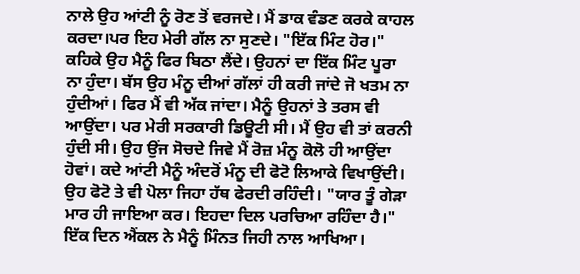ਨਾਲੇ ਉਹ ਆਂਟੀ ਨੂੰ ਰੋਣ ਤੋਂ ਵਰਜਦੇ। ਮੈਂ ਡਾਕ ਵੰਡਣ ਕਰਕੇ ਕਾਹਲ ਕਰਦਾ।ਪਰ ਇਹ ਮੇਰੀ ਗੱਲ ਨਾ ਸੁਣਦੇ। "ਇੱਕ ਮਿੰਟ ਹੋਰ।" ਕਹਿਕੇ ਉਹ ਮੈਨੂੰ ਫਿਰ ਬਿਠਾ ਲੈਂਦੇ। ਉਹਨਾਂ ਦਾ ਇੱਕ ਮਿੰਟ ਪੂਰਾ ਨਾ ਹੁੰਦਾ। ਬੱਸ ਉਹ ਮੰਨੂ ਦੀਆਂ ਗੱਲਾਂ ਹੀ ਕਰੀ ਜਾਂਦੇ ਜੋ ਖਤਮ ਨਾ ਹੁੰਦੀਆਂ। ਫਿਰ ਮੈਂ ਵੀ ਅੱਕ ਜਾਂਦਾ। ਮੈਨੂੰ ਉਹਨਾਂ ਤੇ ਤਰਸ ਵੀ ਆਉਂਦਾ। ਪਰ ਮੇਰੀ ਸਰਕਾਰੀ ਡਿਊਟੀ ਸੀ। ਮੈਂ ਉਹ ਵੀ ਤਾਂ ਕਰਨੀ ਹੁੰਦੀ ਸੀ। ਉਹ ਉਂਜ ਸੋਚਦੇ ਜਿਵੇ ਮੈਂ ਰੋਜ਼ ਮੰਨੂ ਕੋਲੋ ਹੀ ਆਉਂਦਾ ਹੋਵਾਂ। ਕਦੇ ਆਂਟੀ ਮੈਨੂੰ ਅੰਦਰੋਂ ਮੰਨੂ ਦੀ ਫੋਟੋ ਲਿਆਕੇ ਵਿਖਾਉਂਦੀ। ਉਹ ਫੋਟੋ ਤੇ ਵੀ ਪੋਲਾ ਜਿਹਾ ਹੱਥ ਫੇਰਦੀ ਰਹਿੰਦੀ। "ਯਾਰ ਤੂੰ ਗੇੜਾ ਮਾਰ ਹੀ ਜਾਇਆ ਕਰ। ਇਹਦਾ ਦਿਲ ਪਰਚਿਆ ਰਹਿੰਦਾ ਹੈ।" ਇੱਕ ਦਿਨ ਐਂਕਲ ਨੇ ਮੈਨੂੰ ਮਿੰਨਤ ਜਿਹੀ ਨਾਲ ਆਖਿਆ।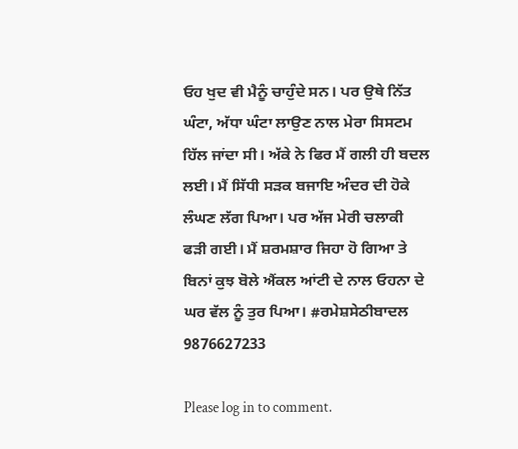ਓਹ ਖੁਦ ਵੀ ਮੈਨੂੰ ਚਾਹੁੰਦੇ ਸਨ। ਪਰ ਉਥੇ ਨਿੱਤ ਘੰਟਾ, ਅੱਧਾ ਘੰਟਾ ਲਾਉਣ ਨਾਲ ਮੇਰਾ ਸਿਸਟਮ ਹਿੱਲ ਜਾਂਦਾ ਸੀ। ਅੱਕੇ ਨੇ ਫਿਰ ਮੈਂ ਗਲੀ ਹੀ ਬਦਲ ਲਈ। ਮੈਂ ਸਿੱਧੀ ਸੜਕ ਬਜਾਇ ਅੰਦਰ ਦੀ ਹੋਕੇ ਲੰਘਣ ਲੱਗ ਪਿਆ। ਪਰ ਅੱਜ ਮੇਰੀ ਚਲਾਕੀ ਫੜੀ ਗਈ। ਮੈਂ ਸ਼ਰਮਸ਼ਾਰ ਜਿਹਾ ਹੋ ਗਿਆ ਤੇ ਬਿਨਾਂ ਕੁਝ ਬੋਲੇ ਐਂਕਲ ਆਂਟੀ ਦੇ ਨਾਲ ਓਹਨਾ ਦੇ ਘਰ ਵੱਲ ਨੂੰ ਤੁਰ ਪਿਆ। #ਰਮੇਸ਼ਸੇਠੀਬਾਦਲ 9876627233

Please log in to comment.